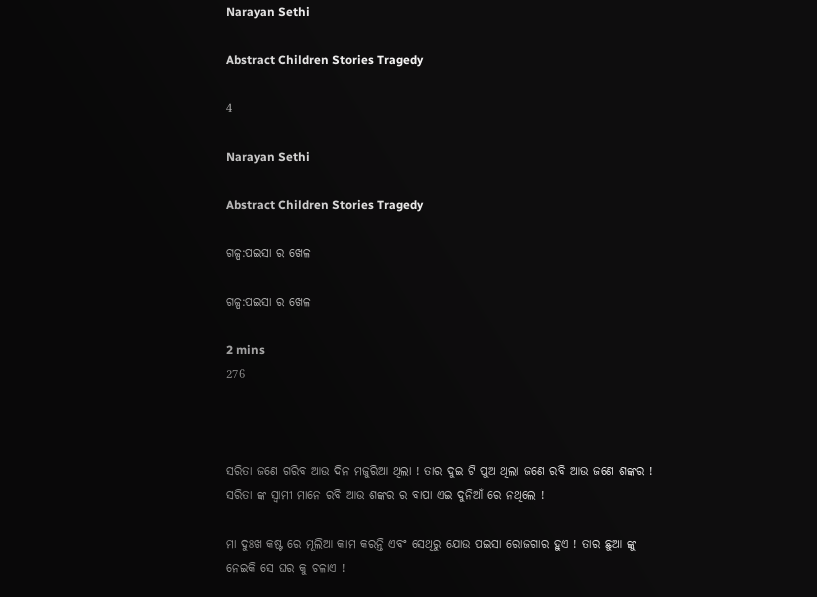Narayan Sethi

Abstract Children Stories Tragedy

4

Narayan Sethi

Abstract Children Stories Tragedy

ଗଳ୍ପ:ପଇସା ର ଖେଳ

ଗଳ୍ପ:ପଇସା ର ଖେଳ

2 mins
276



ସରିତା ଜଣେ ଗରିବ ଆଉ ଦିନ ମଜୁରିଆ ଥିଲା ! ତାର ଦୁଇ ଟି ପୁଅ ଥିଲା ଜଣେ ରବି ଆଉ ଜଣେ ଶଙ୍କର ! ସରିତା ଙ୍କ ସ୍ୱାମୀ ମାନେ ରବି ଆଉ ଶଙ୍କର ର ବାପା ଏଇ ଦୁନିଆଁ ରେ ନଥିଲେ !

ମା ଦୁଃଖ କଷ୍ଟ ରେ ମୂଲିଆ କାମ କରନ୍ତି ଏବଂ ସେଥିରୁ ଯୋଉ ପଇସା ରୋଜଗାର ହୁଏ ! ତାର ଛୁଆ ଙ୍କୁ ନେଇକି ସେ ଘର କୁ ଚଳାଏ !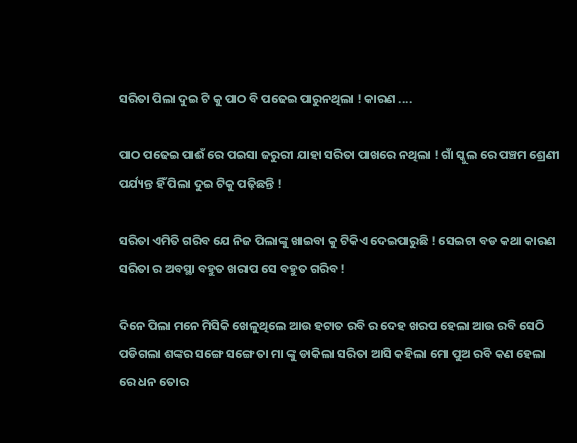ସରିତା ପିଲା ଦୁଇ ଟି କୁ ପାଠ ବି ପଢେଇ ପାରୁନଥିଲା ! କାରଣ ....

ପାଠ ପଢେଇ ପାଈଁ ରେ ପଇସା ଜରୁରୀ ଯାହା ସରିତା ପାଖରେ ନଥିଲା ! ଗାଁ ସ୍କୁଲ ରେ ପଞ୍ଚମ ଶ୍ରେଣୀ ପର୍ଯ୍ୟନ୍ତ ହିଁ ପିଲା ଦୁଇ ଟିକୁ ପଢ଼ିଛନ୍ତି !

ସରିତା ଏମିତି ଗରିବ ଯେ ନିଜ ପିଲାଙ୍କୁ ଖାଇବା କୁ ଟିକିଏ ଦେଇପାରୁଛି ! ସେଇଟା ବଡ କଥା କାରଣ ସରିତା ର ଅବସ୍ଥା ବହୁତ ଖରାପ ସେ ବହୁତ ଗରିବ !

ଦିନେ ପିଲା ମନେ ମିସିକି ଖେଳୁଥିଲେ ଆଉ ହଟାତ ରବି ର ଦେହ ଖରପ ହେଲା ଆଉ ରବି ସେଠି ପଡିଗଲା ଶଙ୍କର ସଙ୍ଗେ ସଙ୍ଗେ ତା ମା ଙ୍କୁ ଡାକିଲା ସରିତା ଆସି କହିଲା ମୋ ପୁଅ ରବି କଣ ହେଲା ରେ ଧନ ତୋର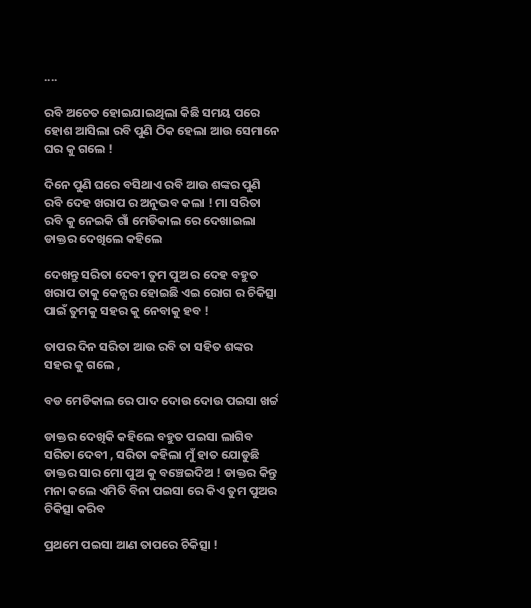....

ରବି ଅଚେତ ହୋଇଯାଇଥିଲା କିଛି ସମୟ ପରେ ହୋଶ ଆସିଲା ରବି ପୁଣି ଠିକ ହେଲା ଆଉ ସେମାନେ ଘର କୁ ଗଲେ !

ଦିନେ ପୁଣି ଘରେ ବସିଥାଏ ରବି ଆଉ ଶଙ୍କର ପୁଣି ରବି ଦେହ ଖରାପ ର ଅନୁଭବ କଲା ! ମା ସରିତା ରବି କୁ ନେଇକି ଗାଁ ମେଡିକାଲ ରେ ଦେଖାଇଲା ଡାକ୍ତର ଦେଖିଲେ କହିଲେ

ଦେଖନ୍ତୁ ସରିତା ଦେବୀ ତୁମ ପୁଅ ର ଦେହ ବହୁତ ଖରାପ ତାକୁ କେନ୍ସର ହୋଇଛି ଏଇ ରୋଗ ର ଚିକିତ୍ସା ପାଇଁ ତୁମକୁ ସହର କୁ ନେବାକୁ ହବ !

ତାପର ଦିନ ସରିତା ଆଉ ରବି ତା ସହିତ ଶଙ୍କର ସହର କୁ ଗଲେ ,

ବଡ ମେଡିକାଲ ରେ ପାଦ ଦୋଉ ଦୋଉ ପଇସା ଖର୍ଚ୍ଚ

ଡାକ୍ତର ଦେଖିକି କହିଲେ ବହୁତ ପଇସା ଲାଗିବ ସରିତା ଦେବୀ , ସରିତା କହିଲା ମୁଁ ହାତ ଯୋଡୁଛି ଡାକ୍ତର ସାର ମୋ ପୁଅ କୁ ବଞ୍ଚେଇଦିଅ ! ଡାକ୍ତର କିନ୍ତୁ ମନା କଲେ ଏମିତି ବିନା ପଇସା ରେ କିଏ ତୁମ ପୁଅର ଚିକିତ୍ସା କରିବ

ପ୍ରଥମେ ପଇସା ଆଣ ତାପରେ ଚିକିତ୍ସା !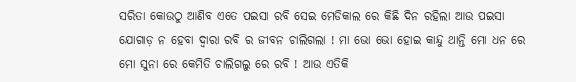ସରିତା କୋଉଠୁ ଆଣିବ ଏତେ ପଇସା ରବି ସେଇ ମେଡିକାଲ ରେ କିଛି ଦିନ ରହିଲା ଆଉ ପଇସା ଯୋଗାଡ଼ ନ ହେବା ଦ୍ୱାରା ରବି ର ଜୀବନ ଚାଲିଗଲା ! ମା ଭୋ ଭୋ ହୋଇ କାନ୍ଦୁ ଥାନ୍ତି ମୋ ଧନ ରେ ମୋ ସୁନା ରେ କେମିତି ଚାଲିଗଲୁ ରେ ରବି ! ଆଉ ଏତିକି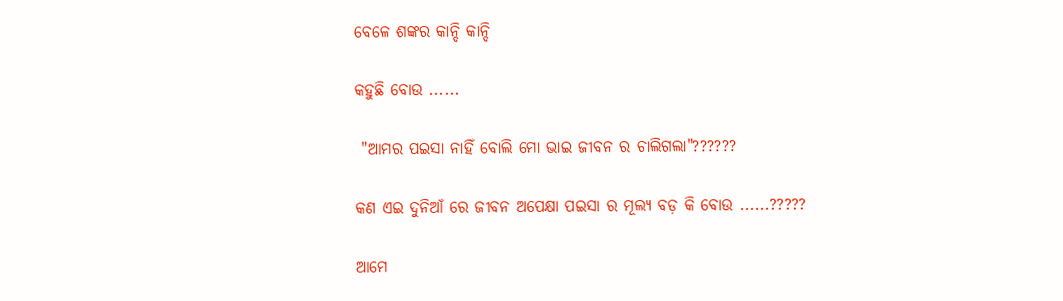ବେଳେ ଶଙ୍କର କାନ୍ଦି କାନ୍ଦି

କହୁଛି ବୋଉ ......

 "ଆମର ପଇସା ନାହିଁ ବୋଲି ମୋ ଭାଇ ଜୀବନ ର ଚାଲିଗଲା"??????

କଣ ଏଇ ଦୁନିଆଁ ରେ ଜୀବନ ଅପେକ୍ଷା ପଇସା ର ମୂଲ୍ୟ ବଡ଼ କି ବୋଉ ......?????

ଆମେ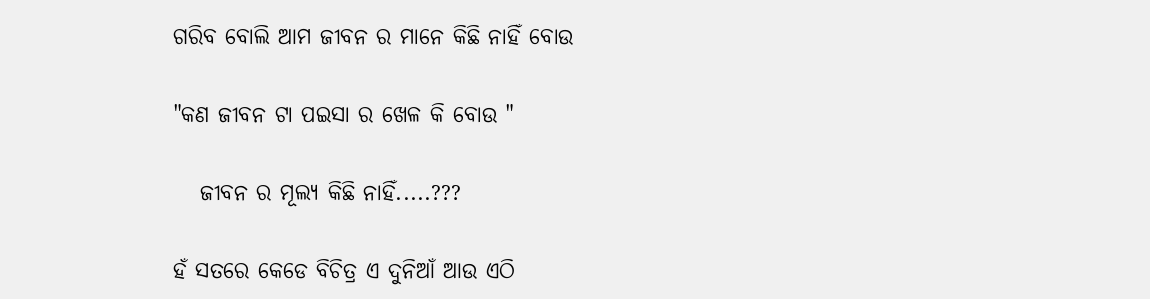ଗରିବ ବୋଲି ଆମ ଜୀବନ ର ମାନେ କିଛି ନାହିଁ ବୋଉ

"କଣ ଜୀବନ ଟା ପଇସା ର ଖେଳ କି ବୋଉ "

   ଜୀବନ ର ମୂଲ୍ୟ କିଛି ନାହିଁ.....???

ହଁ ସତରେ କେଡେ ବିଚିତ୍ର ଏ ଦୁନିଆଁ ଆଉ ଏଠି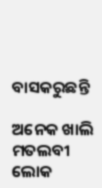ବାସକରୁଛନ୍ତି

ଅନେକ ଖାଲି ମତଲବୀ ଲୋକ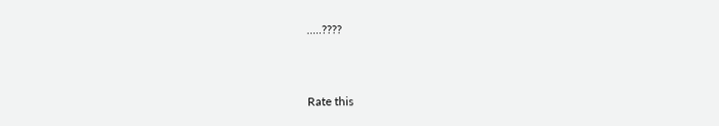.....????



Rate this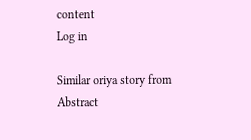content
Log in

Similar oriya story from Abstract